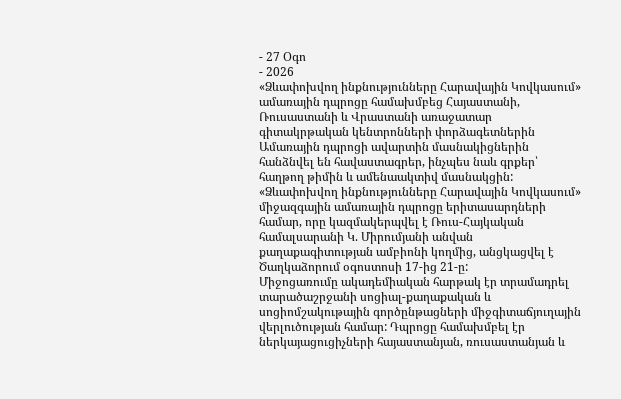- 27 Օգո
- 2026
«Ձևափոխվող ինքնությունները Հարավային Կովկասում» ամառային դպրոցը համախմբեց Հայաստանի, Ռուսաստանի և Վրաստանի առաջատար գիտակրթական կենտրոնների փորձագետներին
Ամառային դպրոցի ավարտին մասնակիցներին հանձնվել են հավաստագրեր, ինչպես նաև գրքեր՝ հաղթող թիմին և ամենաակտիվ մասնակցին:
«Ձևափոխվող ինքնությունները Հարավային Կովկասում» միջազգային ամառային դպրոցը երիտասարդների համար, որը կազմակերպվել է Ռուս-Հայկական համալսարանի Կ. Միրումյանի անվան քաղաքագիտության ամբիոնի կողմից, անցկացվել է Ծաղկաձորում օգոստոսի 17-ից 21-ը:
Միջոցառումը ակադեմիական հարթակ էր տրամադրել տարածաշրջանի սոցիալ-քաղաքական և սոցիոմշակութային գործընթացների միջգիտաճյուղային վերլուծության համար: Դպրոցը համախմբել էր ներկայացուցիչների հայաստանյան, ռուսաստանյան և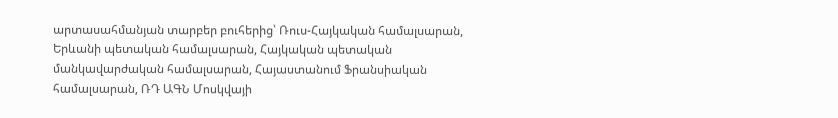արտասահմանյան տարբեր բուհերից՝ Ռուս-Հայկական համալսարան, Երևանի պետական համալսարան, Հայկական պետական մանկավարժական համալսարան, Հայաստանում Ֆրանսիական համալսարան, ՌԴ ԱԳՆ Մոսկվայի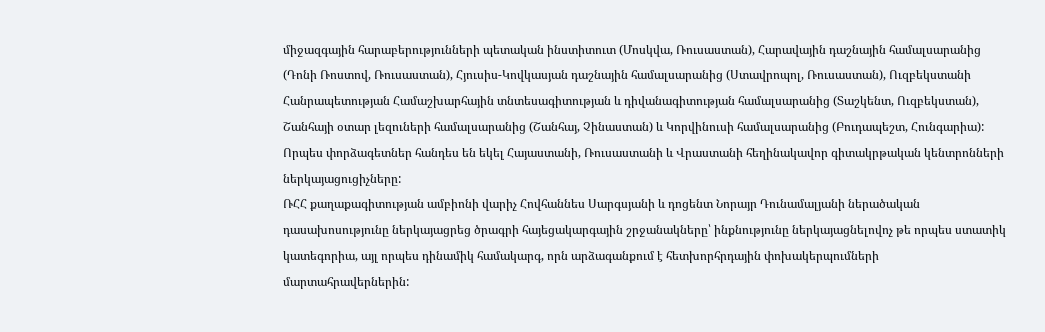միջազգային հարաբերությունների պետական ինստիտուտ (Մոսկվա, Ռուսաստան), Հարավային դաշնային համալսարանից (Դոնի Ռոստով, Ռուսաստան), Հյուսիս-Կովկասյան դաշնային համալսարանից (Ստավրոպոլ, Ռուսաստան), Ուզբեկստանի Հանրապետության Համաշխարհային տնտեսագիտության և դիվանագիտության համալսարանից (Տաշկենտ, Ուզբեկստան), Շանհայի օտար լեզուների համալսարանից (Շանհայ, Չինաստան) և Կորվինուսի համալսարանից (Բուդապեշտ, Հունգարիա):
Որպես փորձագետներ հանդես են եկել Հայաստանի, Ռուսաստանի և Վրաստանի հեղինակավոր գիտակրթական կենտրոնների ներկայացուցիչները:
ՌՀՀ քաղաքագիտության ամբիոնի վարիչ Հովհաննես Սարգսյանի և դոցենտ Նորայր Դունամալյանի ներածական դասախոսությունը ներկայացրեց ծրագրի հայեցակարգային շրջանակները՝ ինքնությունը ներկայացնելովոչ թե որպես ստատիկ կատեգորիա, այլ որպես դինամիկ համակարգ, որն արձագանքում է հետխորհրդային փոխակերպումների մարտահրավերներին: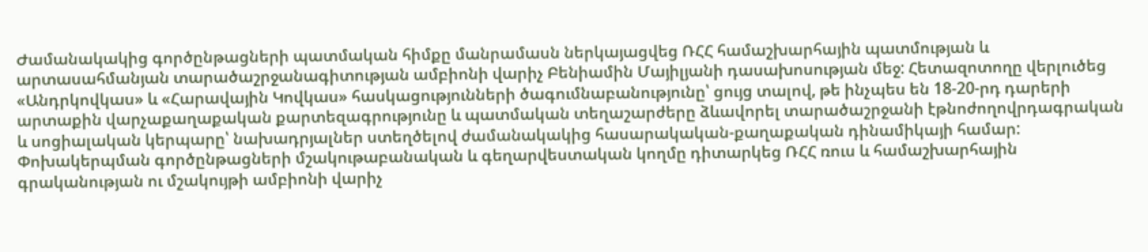Ժամանակակից գործընթացների պատմական հիմքը մանրամասն ներկայացվեց ՌՀՀ համաշխարհային պատմության և արտասահմանյան տարածաշրջանագիտության ամբիոնի վարիչ Բենիամին Մայիլյանի դասախոսության մեջ: Հետազոտողը վերլուծեց «Անդրկովկաս» և «Հարավային Կովկաս» հասկացությունների ծագումնաբանությունը՝ ցույց տալով, թե ինչպես են 18-20-րդ դարերի արտաքին վարչաքաղաքական քարտեզագրությունը և պատմական տեղաշարժերը ձևավորել տարածաշրջանի էթնոժողովրդագրական և սոցիալական կերպարը՝ նախադրյալներ ստեղծելով ժամանակակից հասարակական-քաղաքական դինամիկայի համար:
Փոխակերպման գործընթացների մշակութաբանական և գեղարվեստական կողմը դիտարկեց ՌՀՀ ռուս և համաշխարհային գրականության ու մշակույթի ամբիոնի վարիչ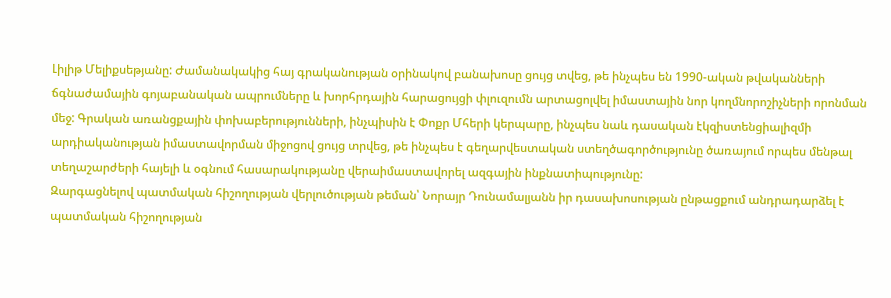Լիլիթ Մելիքսեթյանը: Ժամանակակից հայ գրականության օրինակով բանախոսը ցույց տվեց, թե ինչպես են 1990-ական թվականների ճգնաժամային գոյաբանական ապրումները և խորհրդային հարացույցի փլուզումն արտացոլվել իմաստային նոր կողմնորոշիչների որոնման մեջ: Գրական առանցքային փոխաբերությունների, ինչպիսին է Փոքր Մհերի կերպարը, ինչպես նաև դասական էկզիստենցիալիզմի արդիականության իմաստավորման միջոցով ցույց տրվեց, թե ինչպես է գեղարվեստական ստեղծագործությունը ծառայում որպես մենթալ տեղաշարժերի հայելի և օգնում հասարակությանը վերաիմաստավորել ազգային ինքնատիպությունը:
Զարգացնելով պատմական հիշողության վերլուծության թեման՝ Նորայր Դունամալյանն իր դասախոսության ընթացքում անդրադարձել է պատմական հիշողության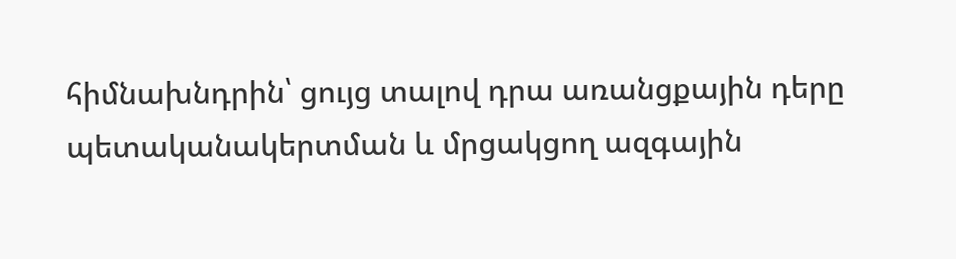հիմնախնդրին՝ ցույց տալով դրա առանցքային դերը պետականակերտման և մրցակցող ազգային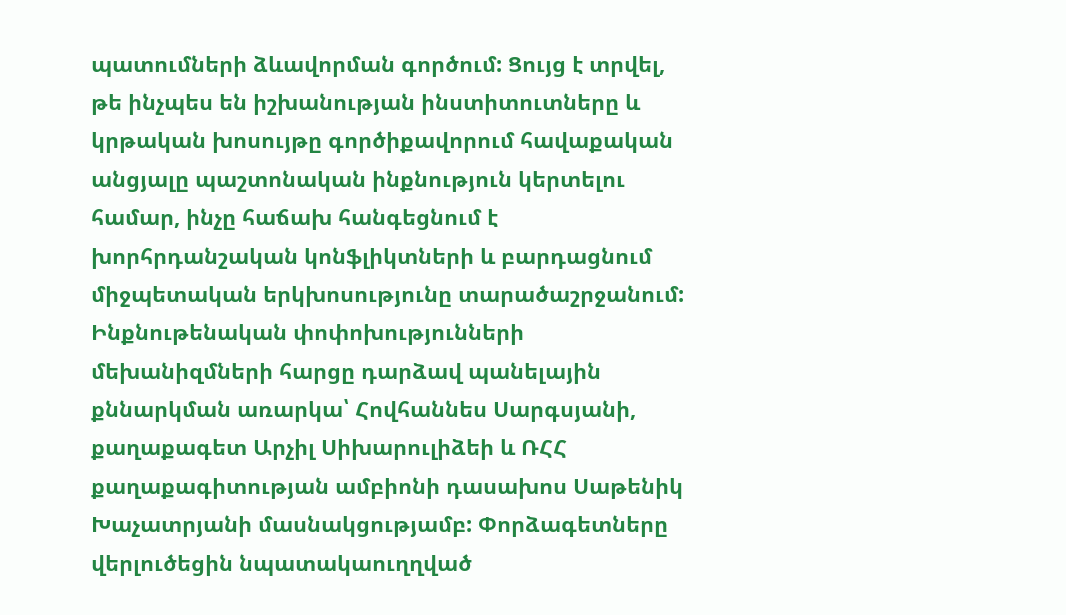պատումների ձևավորման գործում: Ցույց է տրվել, թե ինչպես են իշխանության ինստիտուտները և կրթական խոսույթը գործիքավորում հավաքական անցյալը պաշտոնական ինքնություն կերտելու համար, ինչը հաճախ հանգեցնում է խորհրդանշական կոնֆլիկտների և բարդացնում միջպետական երկխոսությունը տարածաշրջանում:
Ինքնութենական փոփոխությունների մեխանիզմների հարցը դարձավ պանելային քննարկման առարկա՝ Հովհաննես Սարգսյանի, քաղաքագետ Արչիլ Սիխարուլիձեի և ՌՀՀ քաղաքագիտության ամբիոնի դասախոս Սաթենիկ Խաչատրյանի մասնակցությամբ: Փորձագետները վերլուծեցին նպատակաուղղված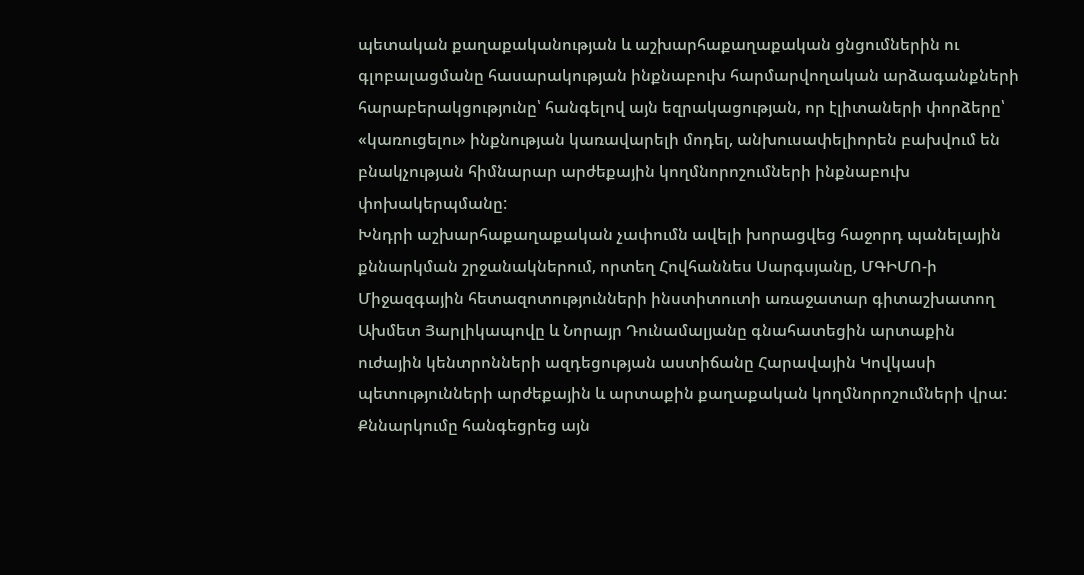պետական քաղաքականության և աշխարհաքաղաքական ցնցումներին ու գլոբալացմանը հասարակության ինքնաբուխ հարմարվողական արձագանքների հարաբերակցությունը՝ հանգելով այն եզրակացության, որ էլիտաների փորձերը՝ «կառուցելու» ինքնության կառավարելի մոդել, անխուսափելիորեն բախվում են բնակչության հիմնարար արժեքային կողմնորոշումների ինքնաբուխ փոխակերպմանը:
Խնդրի աշխարհաքաղաքական չափումն ավելի խորացվեց հաջորդ պանելային քննարկման շրջանակներում, որտեղ Հովհաննես Սարգսյանը, ՄԳԻՄՈ-ի Միջազգային հետազոտությունների ինստիտուտի առաջատար գիտաշխատող Ախմետ Յարլիկապովը և Նորայր Դունամալյանը գնահատեցին արտաքին ուժային կենտրոնների ազդեցության աստիճանը Հարավային Կովկասի պետությունների արժեքային և արտաքին քաղաքական կողմնորոշումների վրա: Քննարկումը հանգեցրեց այն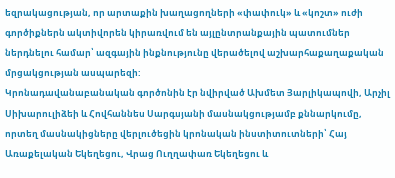եզրակացության, որ արտաքին խաղացողների «փափուկ» և «կոշտ» ուժի գործիքներն ակտիվորեն կիրառվում են այլընտրանքային պատումներ ներդնելու համար՝ ազգային ինքնությունը վերածելով աշխարհաքաղաքական մրցակցության ասպարեզի:
Կրոնադավանաբանական գործոնին էր նվիրված Ախմետ Յարլիկապովի, Արչիլ Սիխարուլիձեի և Հովհաննես Սարգսյանի մասնակցությամբ քննարկումը, որտեղ մասնակիցները վերլուծեցին կրոնական ինստիտուտների՝ Հայ Առաքելական Եկեղեցու, Վրաց Ուղղափառ Եկեղեցու և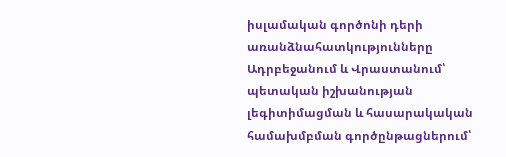իսլամական գործոնի դերի առանձնահատկությունները Ադրբեջանում և Վրաստանում՝ պետական իշխանության լեգիտիմացման և հասարակական համախմբման գործընթացներում՝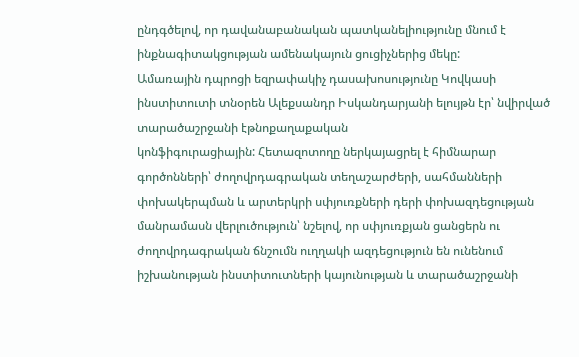ընդգծելով, որ դավանաբանական պատկանելիությունը մնում է ինքնագիտակցության ամենակայուն ցուցիչներից մեկը:
Ամառային դպրոցի եզրափակիչ դասախոսությունը Կովկասի ինստիտուտի տնօրեն Ալեքսանդր Իսկանդարյանի ելույթն էր՝ նվիրված տարածաշրջանի էթնոքաղաքական
կոնֆիգուրացիային: Հետազոտողը ներկայացրել է հիմնարար գործոնների՝ ժողովրդագրական տեղաշարժերի, սահմանների փոխակերպման և արտերկրի սփյուռքների դերի փոխազդեցության մանրամասն վերլուծություն՝ նշելով, որ սփյուռքյան ցանցերն ու ժողովրդագրական ճնշումն ուղղակի ազդեցություն են ունենում իշխանության ինստիտուտների կայունության և տարածաշրջանի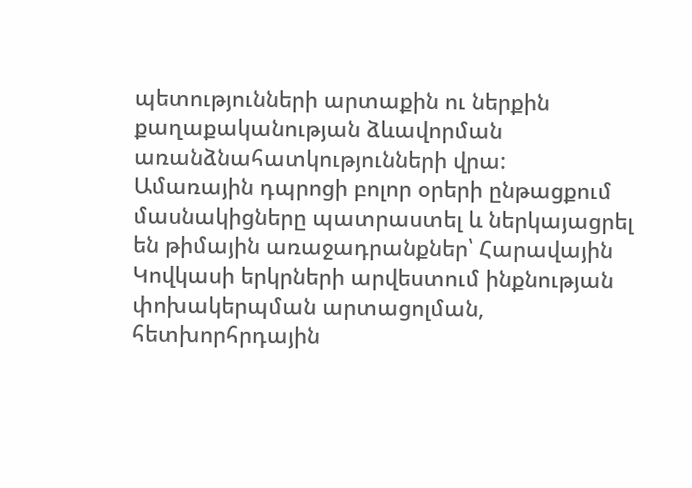պետությունների արտաքին ու ներքին քաղաքականության ձևավորման առանձնահատկությունների վրա:
Ամառային դպրոցի բոլոր օրերի ընթացքում մասնակիցները պատրաստել և ներկայացրել են թիմային առաջադրանքներ՝ Հարավային Կովկասի երկրների արվեստում ինքնության փոխակերպման արտացոլման, հետխորհրդային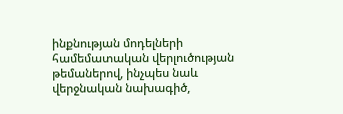ինքնության մոդելների համեմատական վերլուծության թեմաներով, ինչպես նաև վերջնական նախագիծ,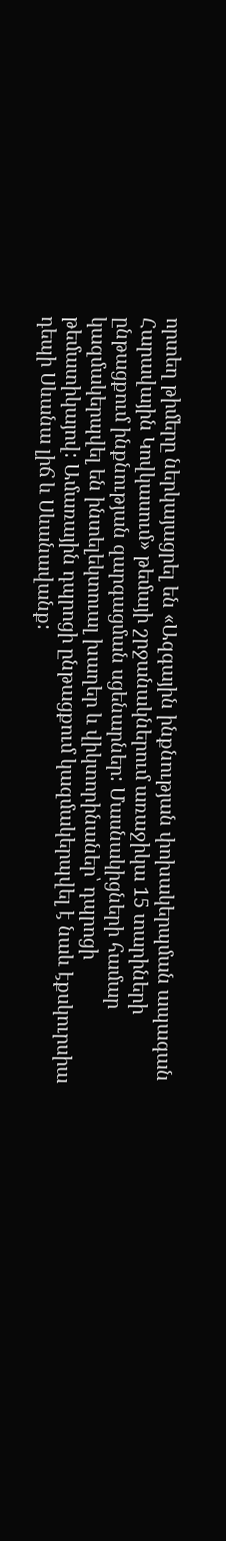որտեղ թիմերը ներկայացրել են «Ազգային ինքնության փոխակերպման ապագան Հարավային Կովկասում» թեմայի շրջանակներում առաջիկա 15 տարիների ընթացքում ինքնության զարգացման սցենարներ: Մասնակիցների համար կազմակերպվել են ինտելեկտուալ խաղեր և վիկտորինաներ՝ դպրոցի թեմատիկայով: Ամառային դպրոցի ընթացքում կազմակերպվել է նաև էքսկուրսիա դեպի Սևանա լիճ և Սևանավանք: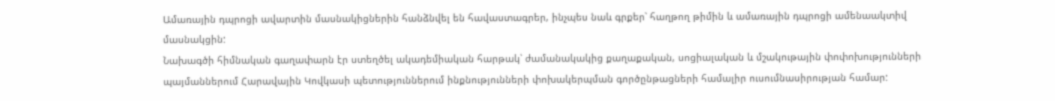Ամառային դպրոցի ավարտին մասնակիցներին հանձնվել են հավաստագրեր, ինչպես նաև գրքեր՝ հաղթող թիմին և ամառային դպրոցի ամենաակտիվ մասնակցին:
Նախագծի հիմնական գաղափարն էր ստեղծել ակադեմիական հարթակ՝ ժամանակակից քաղաքական, սոցիալական և մշակութային փոփոխությունների պայմաններում Հարավային Կովկասի պետություններում ինքնությունների փոխակերպման գործընթացների համալիր ուսումնասիրության համար: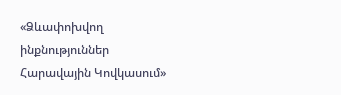«Ձևափոխվող ինքնություններ Հարավային Կովկասում»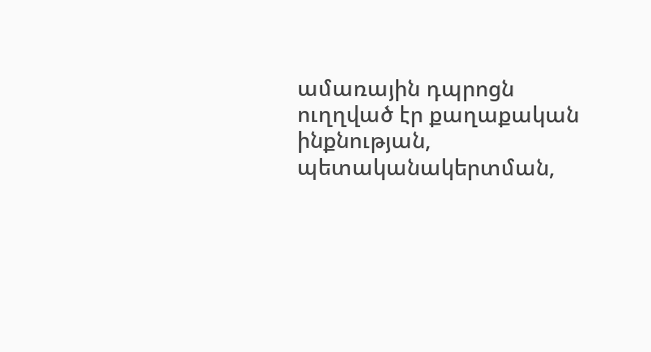ամառային դպրոցն ուղղված էր քաղաքական ինքնության, պետականակերտման,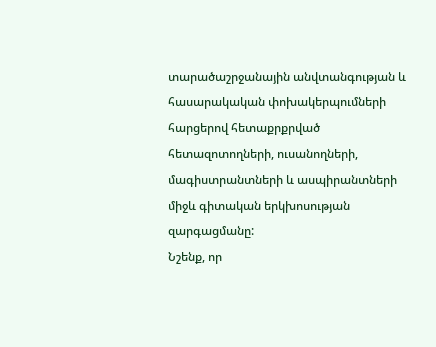տարածաշրջանային անվտանգության և հասարակական փոխակերպումների հարցերով հետաքրքրված հետազոտողների, ուսանողների, մագիստրանտների և ասպիրանտների միջև գիտական երկխոսության զարգացմանը:
Նշենք, որ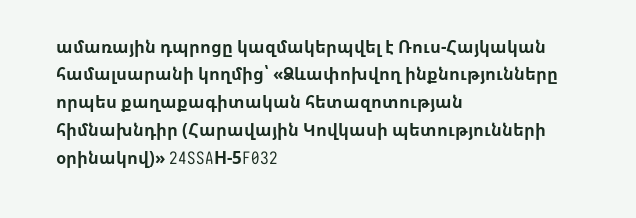ամառային դպրոցը կազմակերպվել է Ռուս-Հայկական համալսարանի կողմից՝ «Ձևափոխվող ինքնությունները որպես քաղաքագիտական հետազոտության հիմնախնդիր (Հարավային Կովկասի պետությունների օրինակով)» 24SSAН-5F032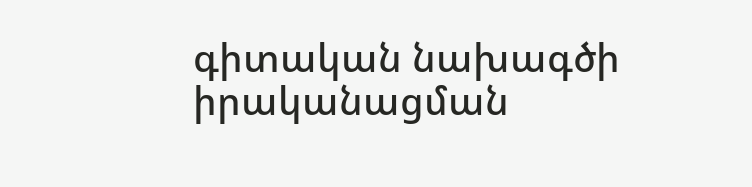գիտական նախագծի իրականացման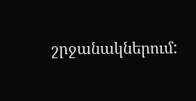շրջանակներում: